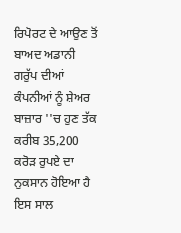ਰਿਪੋਰਟ ਦੇ ਆਉਣ ਤੋਂ ਬਾਅਦ ਅਡਾਨੀ ਗਰੁੱਪ ਦੀਆਂ ਕੰਪਨੀਆਂ ਨੂੰ ਸ਼ੇਅਰ ਬਾਜ਼ਾਰ ''ਚ ਹੁਣ ਤੱਕ ਕਰੀਬ 35,200 ਕਰੋੜ ਰੁਪਏ ਦਾ ਨੁਕਸਾਨ ਹੋਇਆ ਹੈ
ਇਸ ਸਾਲ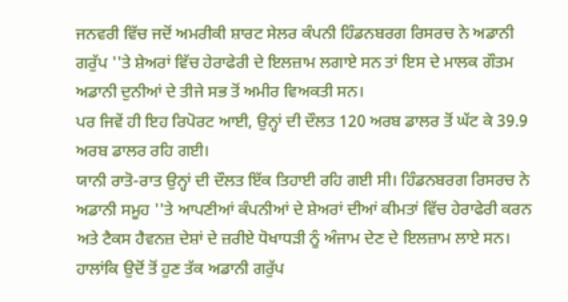ਜਨਵਰੀ ਵਿੱਚ ਜਦੋਂ ਅਮਰੀਕੀ ਸ਼ਾਰਟ ਸੇਲਰ ਕੰਪਨੀ ਹਿੰਡਨਬਰਗ ਰਿਸਰਚ ਨੇ ਅਡਾਨੀ ਗਰੁੱਪ ''ਤੇ ਸ਼ੇਅਰਾਂ ਵਿੱਚ ਹੇਰਾਫੇਰੀ ਦੇ ਇਲਜ਼ਾਮ ਲਗਾਏ ਸਨ ਤਾਂ ਇਸ ਦੇ ਮਾਲਕ ਗੌਤਮ ਅਡਾਨੀ ਦੁਨੀਆਂ ਦੇ ਤੀਜੇ ਸਭ ਤੋਂ ਅਮੀਰ ਵਿਅਕਤੀ ਸਨ।
ਪਰ ਜਿਵੇਂ ਹੀ ਇਹ ਰਿਪੋਰਟ ਆਈ, ਉਨ੍ਹਾਂ ਦੀ ਦੌਲਤ 120 ਅਰਬ ਡਾਲਰ ਤੋਂ ਘੱਟ ਕੇ 39.9 ਅਰਬ ਡਾਲਰ ਰਹਿ ਗਈ।
ਯਾਨੀ ਰਾਤੋ-ਰਾਤ ਉਨ੍ਹਾਂ ਦੀ ਦੌਲਤ ਇੱਕ ਤਿਹਾਈ ਰਹਿ ਗਈ ਸੀ। ਹਿੰਡਨਬਰਗ ਰਿਸਰਚ ਨੇ ਅਡਾਨੀ ਸਮੂਹ ''ਤੇ ਆਪਣੀਆਂ ਕੰਪਨੀਆਂ ਦੇ ਸ਼ੇਅਰਾਂ ਦੀਆਂ ਕੀਮਤਾਂ ਵਿੱਚ ਹੇਰਾਫੇਰੀ ਕਰਨ ਅਤੇ ਟੈਕਸ ਹੈਵਨਜ਼ ਦੇਸ਼ਾਂ ਦੇ ਜ਼ਰੀਏ ਧੋਖਾਧੜੀ ਨੂੰ ਅੰਜਾਮ ਦੇਣ ਦੇ ਇਲਜ਼ਾਮ ਲਾਏ ਸਨ।
ਹਾਲਾਂਕਿ ਉਦੋਂ ਤੋਂ ਹੁਣ ਤੱਕ ਅਡਾਨੀ ਗਰੁੱਪ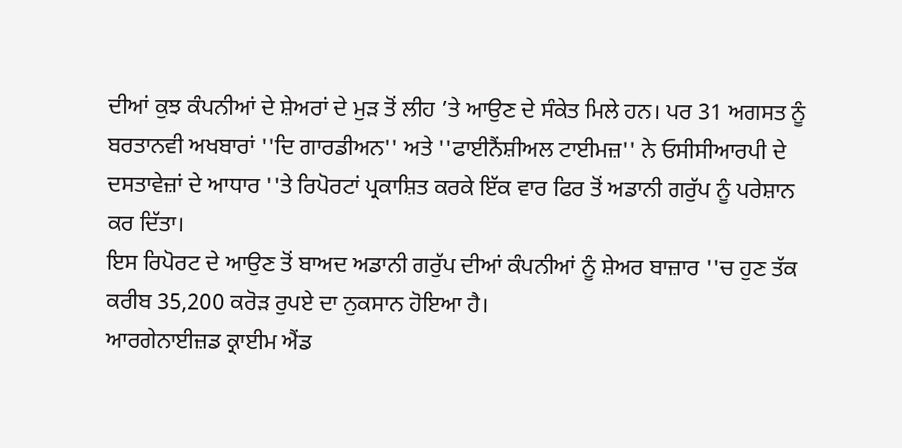ਦੀਆਂ ਕੁਝ ਕੰਪਨੀਆਂ ਦੇ ਸ਼ੇਅਰਾਂ ਦੇ ਮੁੜ ਤੋਂ ਲੀਹ ’ਤੇ ਆਉਣ ਦੇ ਸੰਕੇਤ ਮਿਲੇ ਹਨ। ਪਰ 31 ਅਗਸਤ ਨੂੰ ਬਰਤਾਨਵੀ ਅਖਬਾਰਾਂ ''ਦਿ ਗਾਰਡੀਅਨ'' ਅਤੇ ''ਫਾਈਨੈਂਸ਼ੀਅਲ ਟਾਈਮਜ਼'' ਨੇ ਓਸੀਸੀਆਰਪੀ ਦੇ ਦਸਤਾਵੇਜ਼ਾਂ ਦੇ ਆਧਾਰ ''ਤੇ ਰਿਪੋਰਟਾਂ ਪ੍ਰਕਾਸ਼ਿਤ ਕਰਕੇ ਇੱਕ ਵਾਰ ਫਿਰ ਤੋਂ ਅਡਾਨੀ ਗਰੁੱਪ ਨੂੰ ਪਰੇਸ਼ਾਨ ਕਰ ਦਿੱਤਾ।
ਇਸ ਰਿਪੋਰਟ ਦੇ ਆਉਣ ਤੋਂ ਬਾਅਦ ਅਡਾਨੀ ਗਰੁੱਪ ਦੀਆਂ ਕੰਪਨੀਆਂ ਨੂੰ ਸ਼ੇਅਰ ਬਾਜ਼ਾਰ ''ਚ ਹੁਣ ਤੱਕ ਕਰੀਬ 35,200 ਕਰੋੜ ਰੁਪਏ ਦਾ ਨੁਕਸਾਨ ਹੋਇਆ ਹੈ।
ਆਰਗੇਨਾਈਜ਼ਡ ਕ੍ਰਾਈਮ ਐਂਡ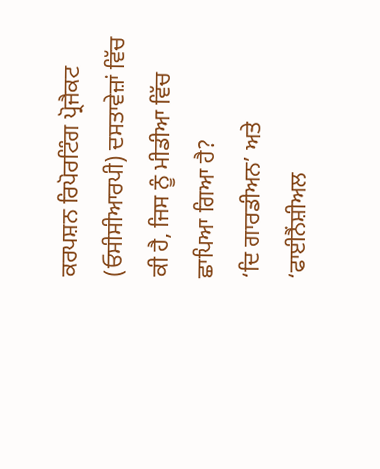ਕਰਪਸ਼ਨ ਰਿਪੋਰਟਿੰਗ ਪ੍ਰੋਜੈਕਟ (ਓਸੀਸੀਆਰਪੀ) ਦਸਤਾਵੇਜ਼ਾਂ ਵਿੱਚ ਕੀ ਹੈ, ਜਿਸ ਨੂੰ ਮੀਡੀਆ ਵਿੱਚ ਛਾਪਿਆ ਗਿਆ ਹੈ?
‘ਦਿ ਗਾਰਡੀਅਨ’ ਅਤੇ ‘ਫਾਈਨੈਂਸ਼ੀਅਲ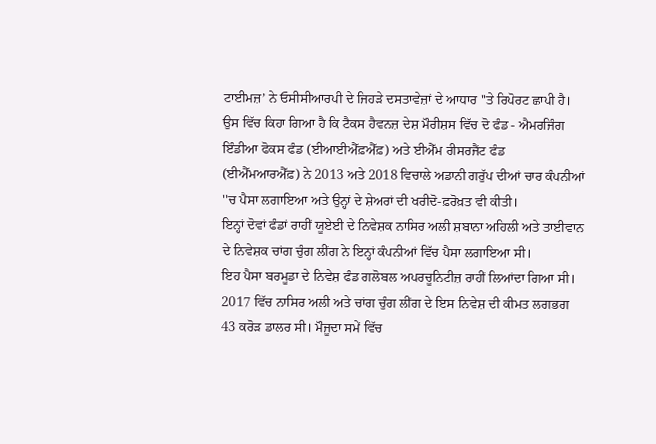ਟਾਈਮਜ਼’ ਨੇ ਓਸੀਸੀਆਰਪੀ ਦੇ ਜਿਹੜੇ ਦਸਤਾਵੇਜ਼ਾਂ ਦੇ ਆਧਾਰ ''ਤੇ ਰਿਪੋਰਟ ਛਾਪੀ ਹੈ। ਉਸ ਵਿੱਚ ਕਿਹਾ ਗਿਆ ਹੈ ਕਿ ਟੈਕਸ ਹੈਵਨਜ਼ ਦੇਸ਼ ਮੌਰੀਸ਼ਸ ਵਿੱਚ ਦੋ ਫੰਡ - ਐਮਰਜਿੰਗ ਇੰਡੀਆ ਫੋਕਸ ਫੰਡ (ਈਆਈਐੱਫ਼ਐੱਫ਼) ਅਤੇ ਈਐੱਮ ਰੀਸਰਜੈਂਟ ਫੰਡ (ਈਐੱਮਆਰਐੱਫ਼) ਨੇ 2013 ਅਤੇ 2018 ਵਿਚਾਲੇ ਅਡਾਨੀ ਗਰੁੱਪ ਦੀਆਂ ਚਾਰ ਕੰਪਨੀਆਂ ''ਚ ਪੈਸਾ ਲਗਾਇਆ ਅਤੇ ਉਨ੍ਹਾਂ ਦੇ ਸ਼ੇਅਰਾਂ ਦੀ ਖਰੀਦੋ-ਫ਼ਰੋਖ਼ਤ ਵੀ ਕੀਤੀ।
ਇਨ੍ਹਾਂ ਦੋਵਾਂ ਫੰਡਾਂ ਰਾਹੀਂ ਯੂਏਈ ਦੇ ਨਿਵੇਸ਼ਕ ਨਾਸਿਰ ਅਲੀ ਸ਼ਬਾਨਾ ਅਹਿਲੀ ਅਤੇ ਤਾਈਵਾਨ ਦੇ ਨਿਵੇਸ਼ਕ ਚਾਂਗ ਚੁੰਗ ਲੀਂਗ ਨੇ ਇਨ੍ਹਾਂ ਕੰਪਨੀਆਂ ਵਿੱਚ ਪੈਸਾ ਲਗਾਇਆ ਸੀ।
ਇਹ ਪੈਸਾ ਬਰਮੂਡਾ ਦੇ ਨਿਵੇਸ਼ ਫੰਡ ਗਲੋਬਲ ਅਪਰਚੂਨਿਟੀਜ਼ ਰਾਹੀਂ ਲਿਆਂਦਾ ਗਿਆ ਸੀ। 2017 ਵਿੱਚ ਨਾਸਿਰ ਅਲੀ ਅਤੇ ਚਾਂਗ ਚੁੰਗ ਲੀਂਗ ਦੇ ਇਸ ਨਿਵੇਸ਼ ਦੀ ਕੀਮਤ ਲਗਭਗ 43 ਕਰੋੜ ਡਾਲਰ ਸੀ। ਮੌਜੂਦਾ ਸਮੇਂ ਵਿੱਚ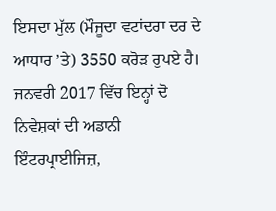ਇਸਦਾ ਮੁੱਲ (ਮੌਜੂਦਾ ਵਟਾਂਦਰਾ ਦਰ ਦੇ ਆਧਾਰ ’ਤੇ) 3550 ਕਰੋੜ ਰੁਪਏ ਹੈ।
ਜਨਵਰੀ 2017 ਵਿੱਚ ਇਨ੍ਹਾਂ ਦੋ ਨਿਵੇਸ਼ਕਾਂ ਦੀ ਅਡਾਨੀ ਇੰਟਰਪ੍ਰਾਈਜਿਜ਼,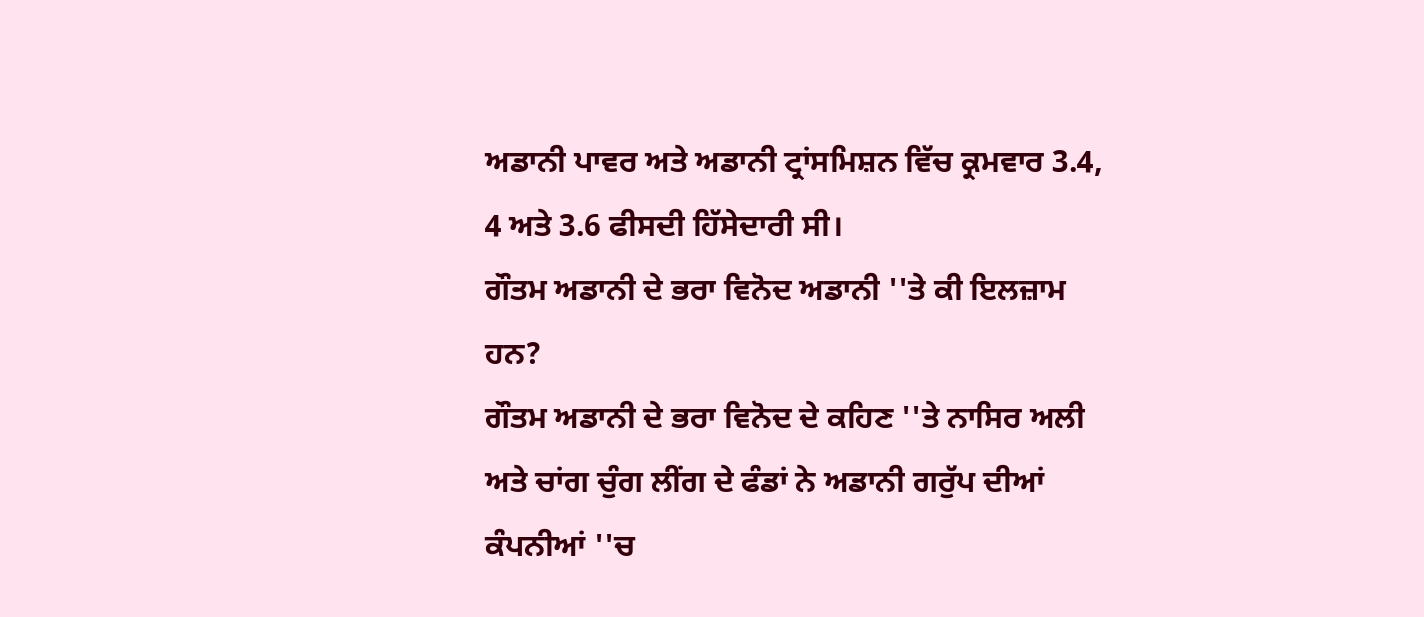ਅਡਾਨੀ ਪਾਵਰ ਅਤੇ ਅਡਾਨੀ ਟ੍ਰਾਂਸਮਿਸ਼ਨ ਵਿੱਚ ਕ੍ਰਮਵਾਰ 3.4, 4 ਅਤੇ 3.6 ਫੀਸਦੀ ਹਿੱਸੇਦਾਰੀ ਸੀ।
ਗੌਤਮ ਅਡਾਨੀ ਦੇ ਭਰਾ ਵਿਨੋਦ ਅਡਾਨੀ ''ਤੇ ਕੀ ਇਲਜ਼ਾਮ ਹਨ?
ਗੌਤਮ ਅਡਾਨੀ ਦੇ ਭਰਾ ਵਿਨੋਦ ਦੇ ਕਹਿਣ ''ਤੇ ਨਾਸਿਰ ਅਲੀ ਅਤੇ ਚਾਂਗ ਚੁੰਗ ਲੀਂਗ ਦੇ ਫੰਡਾਂ ਨੇ ਅਡਾਨੀ ਗਰੁੱਪ ਦੀਆਂ ਕੰਪਨੀਆਂ ''ਚ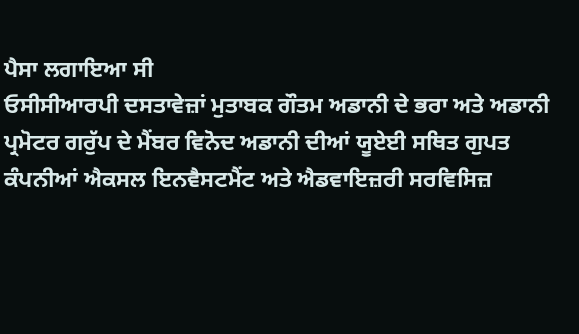ਪੈਸਾ ਲਗਾਇਆ ਸੀ
ਓਸੀਸੀਆਰਪੀ ਦਸਤਾਵੇਜ਼ਾਂ ਮੁਤਾਬਕ ਗੌਤਮ ਅਡਾਨੀ ਦੇ ਭਰਾ ਅਤੇ ਅਡਾਨੀ ਪ੍ਰਮੋਟਰ ਗਰੁੱਪ ਦੇ ਮੈਂਬਰ ਵਿਨੋਦ ਅਡਾਨੀ ਦੀਆਂ ਯੂਏਈ ਸਥਿਤ ਗੁਪਤ ਕੰਪਨੀਆਂ ਐਕਸਲ ਇਨਵੈਸਟਮੈਂਟ ਅਤੇ ਐਡਵਾਇਜ਼ਰੀ ਸਰਵਿਸਿਜ਼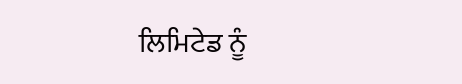ਲਿਮਿਟੇਡ ਨੂੰ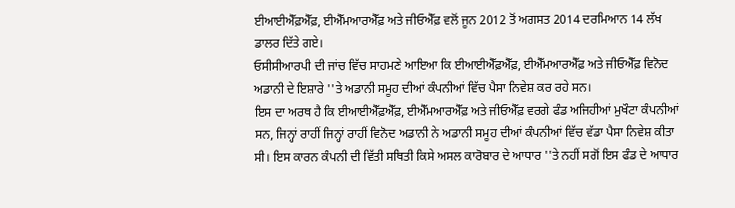ਈਆਈਐੱਫ਼ਐੱਫ਼, ਈਐੱਮਆਰਐੱਫ਼ ਅਤੇ ਜੀਓਐੱਫ਼ ਵਲੋਂ ਜੂਨ 2012 ਤੋਂ ਅਗਸਤ 2014 ਦਰਮਿਆਨ 14 ਲੱਖ ਡਾਲਰ ਦਿੱਤੇ ਗਏ।
ਓਸੀਸੀਆਰਪੀ ਦੀ ਜਾਂਚ ਵਿੱਚ ਸਾਹਮਣੇ ਆਇਆ ਕਿ ਈਆਈਐੱਫ਼ਐੱਫ਼, ਈਐੱਮਆਰਐੱਫ਼ ਅਤੇ ਜੀਓਐੱਫ਼ ਵਿਨੋਦ ਅਡਾਨੀ ਦੇ ਇਸ਼ਾਰੇ ''ਤੇ ਅਡਾਨੀ ਸਮੂਹ ਦੀਆਂ ਕੰਪਨੀਆਂ ਵਿੱਚ ਪੈਸਾ ਨਿਵੇਸ਼ ਕਰ ਰਹੇ ਸਨ।
ਇਸ ਦਾ ਅਰਥ ਹੈ ਕਿ ਈਆਈਐੱਫ਼ਐੱਫ਼, ਈਐੱਮਆਰਐੱਫ਼ ਅਤੇ ਜੀਓਐੱਫ਼ ਵਰਗੇ ਫੰਡ ਅਜਿਹੀਆਂ ਮੁਖੌਟਾ ਕੰਪਨੀਆਂ ਸਨ, ਜਿਨ੍ਹਾਂ ਰਾਹੀਂ ਜਿਨ੍ਹਾਂ ਰਾਹੀਂ ਵਿਨੋਦ ਅਡਾਨੀ ਨੇ ਅਡਾਨੀ ਸਮੂਹ ਦੀਆਂ ਕੰਪਨੀਆਂ ਵਿੱਚ ਵੱਡਾ ਪੈਸਾ ਨਿਵੇਸ਼ ਕੀਤਾ ਸੀ। ਇਸ ਕਾਰਨ ਕੰਪਨੀ ਦੀ ਵਿੱਤੀ ਸਥਿਤੀ ਕਿਸੇ ਅਸਲ ਕਾਰੋਬਾਰ ਦੇ ਆਧਾਰ ''ਤੇ ਨਹੀਂ ਸਗੋਂ ਇਸ ਫੰਡ ਦੇ ਆਧਾਰ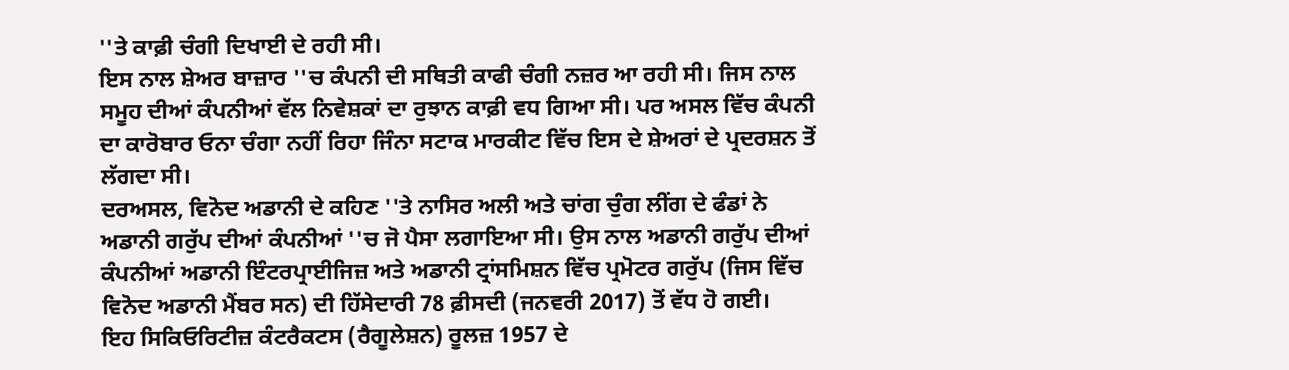''ਤੇ ਕਾਫ਼ੀ ਚੰਗੀ ਦਿਖਾਈ ਦੇ ਰਹੀ ਸੀ।
ਇਸ ਨਾਲ ਸ਼ੇਅਰ ਬਾਜ਼ਾਰ ''ਚ ਕੰਪਨੀ ਦੀ ਸਥਿਤੀ ਕਾਫੀ ਚੰਗੀ ਨਜ਼ਰ ਆ ਰਹੀ ਸੀ। ਜਿਸ ਨਾਲ ਸਮੂਹ ਦੀਆਂ ਕੰਪਨੀਆਂ ਵੱਲ ਨਿਵੇਸ਼ਕਾਂ ਦਾ ਰੁਝਾਨ ਕਾਫ਼ੀ ਵਧ ਗਿਆ ਸੀ। ਪਰ ਅਸਲ ਵਿੱਚ ਕੰਪਨੀ ਦਾ ਕਾਰੋਬਾਰ ਓਨਾ ਚੰਗਾ ਨਹੀਂ ਰਿਹਾ ਜਿੰਨਾ ਸਟਾਕ ਮਾਰਕੀਟ ਵਿੱਚ ਇਸ ਦੇ ਸ਼ੇਅਰਾਂ ਦੇ ਪ੍ਰਦਰਸ਼ਨ ਤੋਂ ਲੱਗਦਾ ਸੀ।
ਦਰਅਸਲ, ਵਿਨੋਦ ਅਡਾਨੀ ਦੇ ਕਹਿਣ ''ਤੇ ਨਾਸਿਰ ਅਲੀ ਅਤੇ ਚਾਂਗ ਚੁੰਗ ਲੀਂਗ ਦੇ ਫੰਡਾਂ ਨੇ ਅਡਾਨੀ ਗਰੁੱਪ ਦੀਆਂ ਕੰਪਨੀਆਂ ''ਚ ਜੋ ਪੈਸਾ ਲਗਾਇਆ ਸੀ। ਉਸ ਨਾਲ ਅਡਾਨੀ ਗਰੁੱਪ ਦੀਆਂ ਕੰਪਨੀਆਂ ਅਡਾਨੀ ਇੰਟਰਪ੍ਰਾਈਜਿਜ਼ ਅਤੇ ਅਡਾਨੀ ਟ੍ਰਾਂਸਮਿਸ਼ਨ ਵਿੱਚ ਪ੍ਰਮੋਟਰ ਗਰੁੱਪ (ਜਿਸ ਵਿੱਚ ਵਿਨੋਦ ਅਡਾਨੀ ਮੈਂਬਰ ਸਨ) ਦੀ ਹਿੱਸੇਦਾਰੀ 78 ਫ਼ੀਸਦੀ (ਜਨਵਰੀ 2017) ਤੋਂ ਵੱਧ ਹੋ ਗਈ।
ਇਹ ਸਿਕਿਓਰਿਟੀਜ਼ ਕੰਟਰੈਕਟਸ (ਰੈਗੂਲੇਸ਼ਨ) ਰੂਲਜ਼ 1957 ਦੇ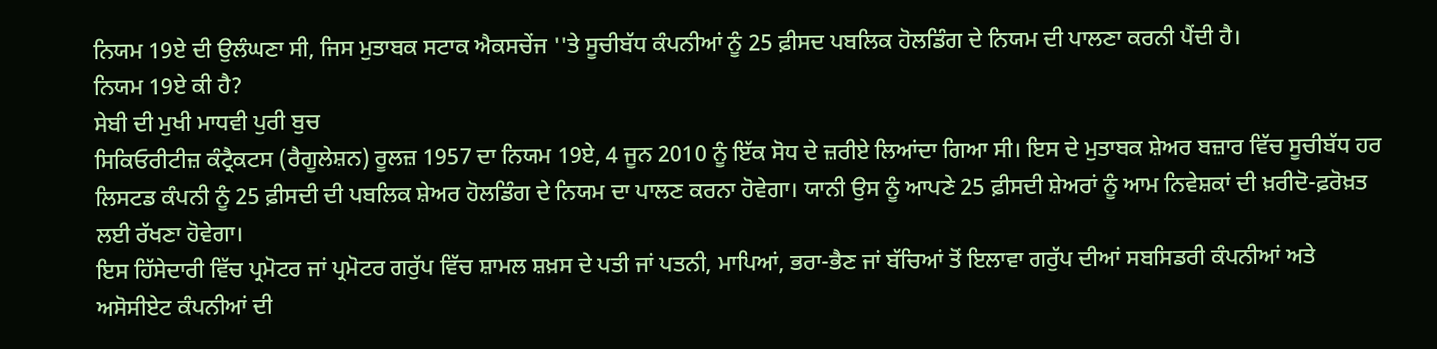ਨਿਯਮ 19ਏ ਦੀ ਉਲੰਘਣਾ ਸੀ, ਜਿਸ ਮੁਤਾਬਕ ਸਟਾਕ ਐਕਸਚੇਂਜ ''ਤੇ ਸੂਚੀਬੱਧ ਕੰਪਨੀਆਂ ਨੂੰ 25 ਫ਼ੀਸਦ ਪਬਲਿਕ ਹੋਲਡਿੰਗ ਦੇ ਨਿਯਮ ਦੀ ਪਾਲਣਾ ਕਰਨੀ ਪੈਂਦੀ ਹੈ।
ਨਿਯਮ 19ਏ ਕੀ ਹੈ?
ਸੇਬੀ ਦੀ ਮੁਖੀ ਮਾਧਵੀ ਪੁਰੀ ਬੁਚ
ਸਿਕਿਓਰੀਟੀਜ਼ ਕੰਟ੍ਰੈਕਟਸ (ਰੈਗੂਲੇਸ਼ਨ) ਰੂਲਜ਼ 1957 ਦਾ ਨਿਯਮ 19ਏ, 4 ਜੂਨ 2010 ਨੂੰ ਇੱਕ ਸੋਧ ਦੇ ਜ਼ਰੀਏ ਲਿਆਂਦਾ ਗਿਆ ਸੀ। ਇਸ ਦੇ ਮੁਤਾਬਕ ਸ਼ੇਅਰ ਬਜ਼ਾਰ ਵਿੱਚ ਸੂਚੀਬੱਧ ਹਰ ਲਿਸਟਡ ਕੰਪਨੀ ਨੂੰ 25 ਫ਼ੀਸਦੀ ਦੀ ਪਬਲਿਕ ਸ਼ੇਅਰ ਹੋਲਡਿੰਗ ਦੇ ਨਿਯਮ ਦਾ ਪਾਲਣ ਕਰਨਾ ਹੋਵੇਗਾ। ਯਾਨੀ ਉਸ ਨੂੰ ਆਪਣੇ 25 ਫ਼ੀਸਦੀ ਸ਼ੇਅਰਾਂ ਨੂੰ ਆਮ ਨਿਵੇਸ਼ਕਾਂ ਦੀ ਖ਼ਰੀਦੋ-ਫ਼ਰੋਖ਼ਤ ਲਈ ਰੱਖਣਾ ਹੋਵੇਗਾ।
ਇਸ ਹਿੱਸੇਦਾਰੀ ਵਿੱਚ ਪ੍ਰਮੋਟਰ ਜਾਂ ਪ੍ਰਮੋਟਰ ਗਰੁੱਪ ਵਿੱਚ ਸ਼ਾਮਲ ਸ਼ਖ਼ਸ ਦੇ ਪਤੀ ਜਾਂ ਪਤਨੀ, ਮਾਪਿਆਂ, ਭਰਾ-ਭੈਣ ਜਾਂ ਬੱਚਿਆਂ ਤੋਂ ਇਲਾਵਾ ਗਰੁੱਪ ਦੀਆਂ ਸਬਸਿਡਰੀ ਕੰਪਨੀਆਂ ਅਤੇ ਅਸੋਸੀਏਟ ਕੰਪਨੀਆਂ ਦੀ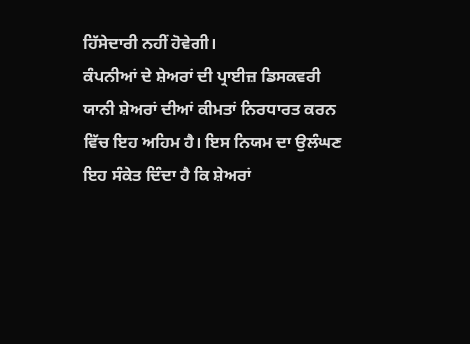ਹਿੱਸੇਦਾਰੀ ਨਹੀਂ ਹੋਵੇਗੀ।
ਕੰਪਨੀਆਂ ਦੇ ਸ਼ੇਅਰਾਂ ਦੀ ਪ੍ਰਾਈਜ਼ ਡਿਸਕਵਰੀ ਯਾਨੀ ਸ਼ੇਅਰਾਂ ਦੀਆਂ ਕੀਮਤਾਂ ਨਿਰਧਾਰਤ ਕਰਨ ਵਿੱਚ ਇਹ ਅਹਿਮ ਹੈ। ਇਸ ਨਿਯਮ ਦਾ ਉਲੰਘਣ ਇਹ ਸੰਕੇਤ ਦਿੰਦਾ ਹੈ ਕਿ ਸ਼ੇਅਰਾਂ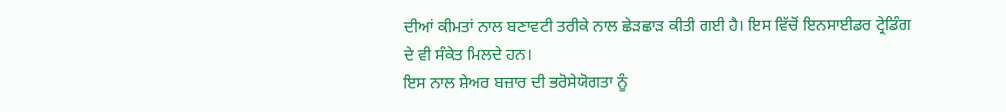ਦੀਆਂ ਕੀਮਤਾਂ ਨਾਲ ਬਣਾਵਟੀ ਤਰੀਕੇ ਨਾਲ ਛੇੜਛਾੜ ਕੀਤੀ ਗਈ ਹੈ। ਇਸ ਵਿੱਚੋਂ ਇਨਸਾਈਡਰ ਟ੍ਰੇਡਿੰਗ ਦੇ ਵੀ ਸੰਕੇਤ ਮਿਲਦੇ ਹਨ।
ਇਸ ਨਾਲ ਸ਼ੇਅਰ ਬਜ਼ਾਰ ਦੀ ਭਰੋਸੇਯੋਗਤਾ ਨੂੰ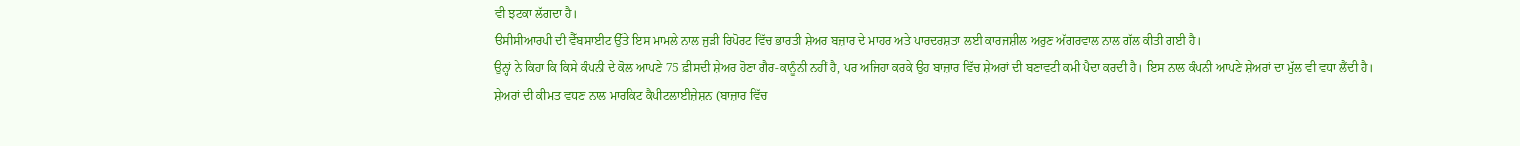ਵੀ ਝਟਕਾ ਲੱਗਦਾ ਹੈ।
ੳਸੀਸੀਆਰਪੀ ਦੀ ਵੈੱਬਸਾਈਟ ਉੱਤੇ ਇਸ ਮਾਮਲੇ ਨਾਲ ਜੁੜੀ ਰਿਪੋਰਟ ਵਿੱਚ ਭਾਰਤੀ ਸ਼ੇਅਰ ਬਜ਼ਾਰ ਦੇ ਮਾਹਰ ਅਤੇ ਪਾਰਦਰਸ਼ਤਾ ਲਈ ਕਾਰਜਸ਼ੀਲ ਅਰੁਣ ਅੱਗਰਵਾਲ ਨਾਲ ਗੱਲ ਕੀਤੀ ਗਈ ਹੈ।
ਉਨ੍ਹਾਂ ਨੇ ਕਿਹਾ ਕਿ ਕਿਸੇ ਕੰਪਨੀ ਦੇ ਕੋਲ ਆਪਣੇ 75 ਫ਼ੀਸਦੀ ਸ਼ੇਅਰ ਹੋਣਾ ਗੈਰ-ਕਾਨੂੰਨੀ ਨਹੀਂ ਹੈ, ਪਰ ਅਜਿਹਾ ਕਰਕੇ ਉਹ ਬਾਜ਼ਾਰ ਵਿੱਚ ਸ਼ੇਅਰਾਂ ਦੀ ਬਣਾਵਟੀ ਕਮੀ ਪੈਦਾ ਕਰਦੀ ਹੈ। ਇਸ ਨਾਲ ਕੰਪਨੀ ਆਪਣੇ ਸ਼ੇਅਰਾਂ ਦਾ ਮੁੱਲ ਵੀ ਵਧਾ ਲੈਂਦੀ ਹੈ।
ਸ਼ੇਅਰਾਂ ਦੀ ਕੀਮਤ ਵਧਣ ਨਾਲ ਮਾਰਕਿਟ ਕੈਪੀਟਲਾਈਜ਼ੇਸ਼ਨ (ਬਾਜ਼ਾਰ ਵਿੱਚ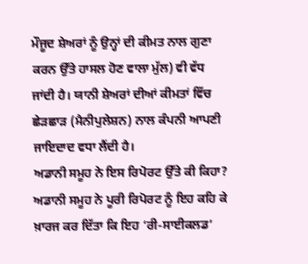ਮੌਜੂਦ ਸ਼ੇਅਰਾਂ ਨੂੰ ਉਨ੍ਹਾਂ ਦੀ ਕੀਮਤ ਨਾਲ ਗੁਣਾ ਕਰਨ ਉੱਤੇ ਹਾਸਲ ਹੋਣ ਵਾਲਾ ਮੁੱਲ) ਵੀ ਵੱਧ ਜਾਂਦੀ ਹੈ। ਯਾਨੀ ਸ਼ੇਅਰਾਂ ਦੀਆਂ ਕੀਮਤਾਂ ਵਿੱਚ ਛੇੜਛਾੜ (ਮੈਨੀਪੁਲੇਸ਼ਨ) ਨਾਲ ਕੰਪਨੀ ਆਪਣੀ ਜਾਇਦਾਦ ਵਧਾ ਲੈਂਦੀ ਹੈ।
ਅਡਾਨੀ ਸਮੂਹ ਨੇ ਇਸ ਰਿਪੋਰਟ ਉੱਤੇ ਕੀ ਕਿਹਾ?
ਅਡਾਨੀ ਸਮੂਹ ਨੇ ਪੂਰੀ ਰਿਪੋਰਟ ਨੂੰ ਇਹ ਕਹਿ ਕੇ ਖ਼ਾਰਜ ਕਰ ਦਿੱਤਾ ਕਿ ਇਹ ‘ਰੀ-ਸਾਈਕਲਡ’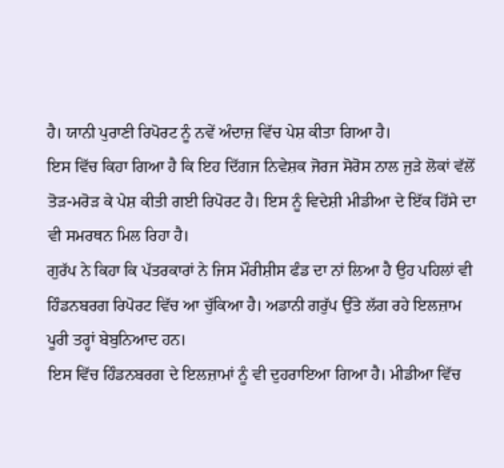ਹੈ। ਯਾਨੀ ਪੁਰਾਣੀ ਰਿਪੋਰਟ ਨੂੰ ਨਵੇਂ ਅੰਦਾਜ਼ ਵਿੱਚ ਪੇਸ਼ ਕੀਤਾ ਗਿਆ ਹੈ।
ਇਸ ਵਿੱਚ ਕਿਹਾ ਗਿਆ ਹੈ ਕਿ ਇਹ ਦਿੱਗਜ ਨਿਵੇਸ਼ਕ ਜੋਰਜ ਸੋਰੋਸ ਨਾਲ ਜੁੜੇ ਲੋਕਾਂ ਵੱਲੋਂ ਤੋੜ-ਮਰੋੜ ਕੇ ਪੇਸ਼ ਕੀਤੀ ਗਈ ਰਿਪੋਰਟ ਹੈ। ਇਸ ਨੂੰ ਵਿਦੇਸ਼ੀ ਮੀਡੀਆ ਦੇ ਇੱਕ ਹਿੱਸੇ ਦਾ ਵੀ ਸਮਰਥਨ ਮਿਲ ਰਿਹਾ ਹੈ।
ਗੁਰੱਪ ਨੇ ਕਿਹਾ ਕਿ ਪੱਤਰਕਾਰਾਂ ਨੇ ਜਿਸ ਮੌਰੀਸ਼ੀਸ ਫੰਡ ਦਾ ਨਾਂ ਲਿਆ ਹੈ ਉਹ ਪਹਿਲਾਂ ਵੀ ਹਿੰਡਨਬਰਗ ਰਿਪੋਰਟ ਵਿੱਚ ਆ ਚੁੱਕਿਆ ਹੈ। ਅਡਾਨੀ ਗਰੁੱਪ ਉੱਤੇ ਲੱਗ ਰਹੇ ਇਲਜ਼ਾਮ ਪੂਰੀ ਤਰ੍ਹਾਂ ਬੇਬੁਨਿਆਦ ਹਨ।
ਇਸ ਵਿੱਚ ਹਿੰਡਨਬਰਗ ਦੇ ਇਲਜ਼ਾਮਾਂ ਨੂੰ ਵੀ ਦੁਹਰਾਇਆ ਗਿਆ ਹੈ। ਮੀਡੀਆ ਵਿੱਚ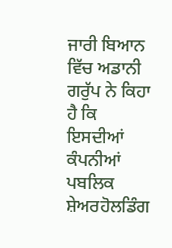ਜਾਰੀ ਬਿਆਨ ਵਿੱਚ ਅਡਾਨੀ ਗਰੁੱਪ ਨੇ ਕਿਹਾ ਹੈ ਕਿ ਇਸਦੀਆਂ ਕੰਪਨੀਆਂ ਪਬਲਿਕ ਸ਼ੇਅਰਹੋਲਡਿੰਗ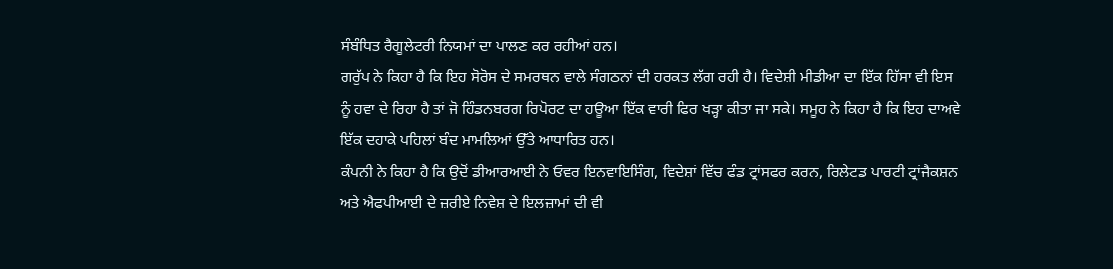ਸੰਬੰਧਿਤ ਰੈਗੂਲੇਟਰੀ ਨਿਯਮਾਂ ਦਾ ਪਾਲਣ ਕਰ ਰਹੀਆਂ ਹਨ।
ਗਰੁੱਪ ਨੇ ਕਿਹਾ ਹੈ ਕਿ ਇਹ ਸੋਰੋਸ ਦੇ ਸਮਰਥਨ ਵਾਲੇ ਸੰਗਠਨਾਂ ਦੀ ਹਰਕਤ ਲੱਗ ਰਹੀ ਹੈ। ਵਿਦੇਸ਼ੀ ਮੀਡੀਆ ਦਾ ਇੱਕ ਹਿੱਸਾ ਵੀ ਇਸ ਨੂੰ ਹਵਾ ਦੇ ਰਿਹਾ ਹੈ ਤਾਂ ਜੋ ਹਿੰਡਨਬਰਗ ਰਿਪੋਰਟ ਦਾ ਹਊਆ ਇੱਕ ਵਾਰੀ ਫਿਰ ਖੜ੍ਹਾ ਕੀਤਾ ਜਾ ਸਕੇ। ਸਮੂਹ ਨੇ ਕਿਹਾ ਹੈ ਕਿ ਇਹ ਦਾਅਵੇ ਇੱਕ ਦਹਾਕੇ ਪਹਿਲਾਂ ਬੰਦ ਮਾਮਲਿਆਂ ਉੱਤੇ ਆਧਾਰਿਤ ਹਨ।
ਕੰਪਨੀ ਨੇ ਕਿਹਾ ਹੈ ਕਿ ਉਦੋਂ ਡੀਆਰਆਈ ਨੇ ਓਵਰ ਇਨਵਾਇਸਿੰਗ, ਵਿਦੇਸ਼ਾਂ ਵਿੱਚ ਫੰਡ ਟ੍ਰਾਂਸਫਰ ਕਰਨ, ਰਿਲੇਟਡ ਪਾਰਟੀ ਟ੍ਰਾਂਜੈਕਸ਼ਨ ਅਤੇ ਐਫਪੀਆਈ ਦੇ ਜ਼ਰੀਏ ਨਿਵੇਸ਼ ਦੇ ਇਲਜ਼ਾਮਾਂ ਦੀ ਵੀ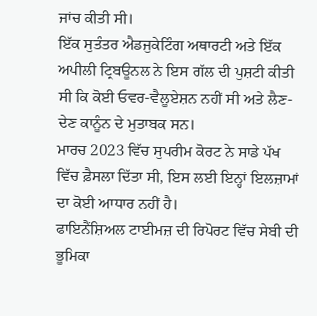ਜਾਂਚ ਕੀਤੀ ਸੀ।
ਇੱਕ ਸੁਤੰਤਰ ਐਡਜੁਕੇਟਿੰਗ ਅਥਾਰਟੀ ਅਤੇ ਇੱਕ ਅਪੀਲੀ ਟ੍ਰਿਬਊਨਲ ਨੇ ਇਸ ਗੱਲ ਦੀ ਪੁਸ਼ਟੀ ਕੀਤੀ ਸੀ ਕਿ ਕੋਈ ਓਵਰ-ਵੈਲੂਏਸ਼ਨ ਨਹੀਂ ਸੀ ਅਤੇ ਲੈਣ-ਦੇਣ ਕਾਨੂੰਨ ਦੇ ਮੁਤਾਬਕ ਸਨ।
ਮਾਰਚ 2023 ਵਿੱਚ ਸੁਪਰੀਮ ਕੋਰਟ ਨੇ ਸਾਡੇ ਪੱਖ ਵਿੱਚ ਫ਼ੈਸਲਾ ਦਿੱਤਾ ਸੀ, ਇਸ ਲਈ ਇਨ੍ਹਾਂ ਇਲਜ਼ਾਮਾਂ ਦਾ ਕੋਈ ਆਧਾਰ ਨਹੀਂ ਹੈ।
ਫਾਇਨੈਂਸ਼ਿਅਲ ਟਾਈਮਜ਼ ਦੀ ਰਿਪੋਰਟ ਵਿੱਚ ਸੇਬੀ ਦੀ ਭੂਮਿਕਾ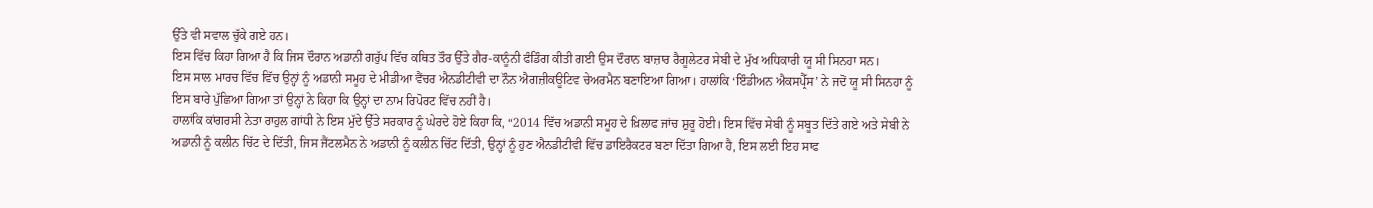ਉੱਤੇ ਵੀ ਸਵਾਲ ਚੁੱਕੇ ਗਏ ਹਨ।
ਇਸ ਵਿੱਚ ਕਿਹਾ ਗਿਆ ਹੈ ਕਿ ਜਿਸ ਦੌਰਾਨ ਅਡਾਨੀ ਗਰੁੱਪ ਵਿੱਚ ਕਥਿਤ ਤੌਰ ਉੱਤੇ ਗੈਰ-ਕਾਨੂੰਨੀ ਫੰਡਿੰਗ ਕੀਤੀ ਗਈ ਉਸ ਦੌਰਾਨ ਬਾਜ਼ਾਰ ਰੈਗੂਲੇਟਰ ਸੇਬੀ ਦੇ ਮੁੱਖ ਅਧਿਕਾਰੀ ਯੂ ਸੀ ਸਿਨਹਾ ਸਨ।
ਇਸ ਸਾਲ ਮਾਰਚ ਵਿੱਚ ਵਿੱਚ ਉਨ੍ਹਾਂ ਨੂੰ ਅਡਾਨੀ ਸਮੂਹ ਦੇ ਮੀਡੀਆ ਵੈਂਚਰ ਐਨਡੀਟੀਵੀ ਦਾ ਨੌਨ ਐਗਜ਼ੀਕਊਟਿਵ ਚੇਅਰਮੈਨ ਬਣਾਇਆ ਗਿਆ। ਹਾਲਾਂਕਿ ‘ਇੰਡੀਅਨ ਐਕਸਪ੍ਰੈੱਸ’ ਨੇ ਜਦੋਂ ਯੂ ਸੀ ਸਿਨਹਾ ਨੂੰ ਇਸ ਬਾਰੇ ਪੁੱਛਿਆ ਗਿਆ ਤਾਂ ਉਨ੍ਹਾਂ ਨੇ ਕਿਹਾ ਕਿ ਉਨ੍ਹਾਂ ਦਾ ਨਾਮ ਰਿਪੋਰਟ ਵਿੱਚ ਨਹੀਂ ਹੈ।
ਹਾਲਾਂਕਿ ਕਾਂਗਰਸੀ ਨੇਤਾ ਰਾਹੁਲ ਗਾਂਧੀ ਨੇ ਇਸ ਮੁੱਦੇ ਉੱਤੇ ਸਰਕਾਰ ਨੂੰ ਘੇਰਦੇ ਹੋਏ ਕਿਹਾ ਕਿ, “2014 ਵਿੱਚ ਅਡਾਨੀ ਸਮੂਹ ਦੇ ਖ਼ਿਲਾਫ ਜਾਂਚ ਸ਼ੁਰੂ ਹੋਈ। ਇਸ ਵਿੱਚ ਸੇਬੀ ਨੂੰ ਸਬੂਤ ਦਿੱਤੇ ਗਏ ਅਤੇ ਸੇਬੀ ਨੇ ਅਡਾਨੀ ਨੂੰ ਕਲੀਨ ਚਿੱਟ ਦੇ ਦਿੱਤੀ, ਜਿਸ ਜੈਂਟਲਮੈਨ ਨੇ ਅਡਾਨੀ ਨੂੰ ਕਲੀਨ ਚਿੱਟ ਦਿੱਤੀ, ਉਨ੍ਹਾਂ ਨੂੰ ਹੁਣ ਐਨਡੀਟੀਵੀ ਵਿੱਚ ਡਾਇਰੈਕਟਰ ਬਣਾ ਦਿੱਤਾ ਗਿਆ ਹੈ, ਇਸ ਲਈ ਇਹ ਸਾਫ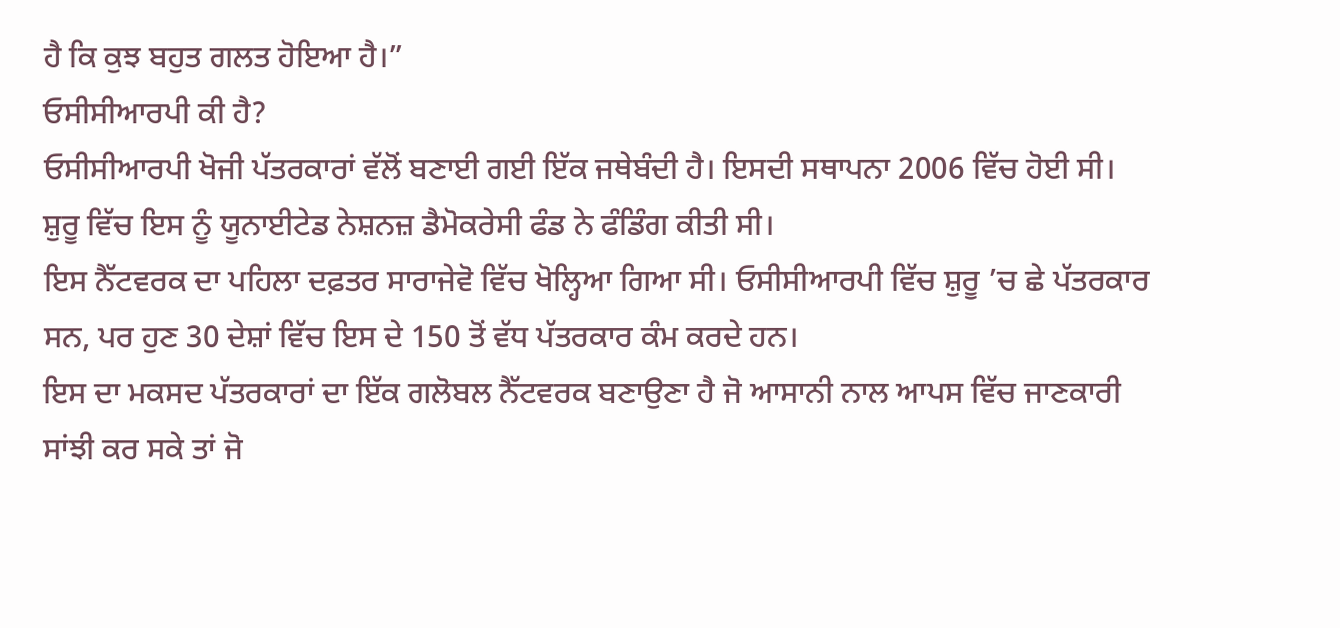ਹੈ ਕਿ ਕੁਝ ਬਹੁਤ ਗਲਤ ਹੋਇਆ ਹੈ।”
ਓਸੀਸੀਆਰਪੀ ਕੀ ਹੈ?
ਓਸੀਸੀਆਰਪੀ ਖੋਜੀ ਪੱਤਰਕਾਰਾਂ ਵੱਲੋਂ ਬਣਾਈ ਗਈ ਇੱਕ ਜਥੇਬੰਦੀ ਹੈ। ਇਸਦੀ ਸਥਾਪਨਾ 2006 ਵਿੱਚ ਹੋਈ ਸੀ। ਸ਼ੁਰੂ ਵਿੱਚ ਇਸ ਨੂੰ ਯੂਨਾਈਟੇਡ ਨੇਸ਼ਨਜ਼ ਡੈਮੋਕਰੇਸੀ ਫੰਡ ਨੇ ਫੰਡਿੰਗ ਕੀਤੀ ਸੀ।
ਇਸ ਨੈੱਟਵਰਕ ਦਾ ਪਹਿਲਾ ਦਫ਼ਤਰ ਸਾਰਾਜੇਵੋ ਵਿੱਚ ਖੋਲ੍ਹਿਆ ਗਿਆ ਸੀ। ਓਸੀਸੀਆਰਪੀ ਵਿੱਚ ਸ਼ੁਰੂ ’ਚ ਛੇ ਪੱਤਰਕਾਰ ਸਨ, ਪਰ ਹੁਣ 30 ਦੇਸ਼ਾਂ ਵਿੱਚ ਇਸ ਦੇ 150 ਤੋਂ ਵੱਧ ਪੱਤਰਕਾਰ ਕੰਮ ਕਰਦੇ ਹਨ।
ਇਸ ਦਾ ਮਕਸਦ ਪੱਤਰਕਾਰਾਂ ਦਾ ਇੱਕ ਗਲੋਬਲ ਨੈੱਟਵਰਕ ਬਣਾਉਣਾ ਹੈ ਜੋ ਆਸਾਨੀ ਨਾਲ ਆਪਸ ਵਿੱਚ ਜਾਣਕਾਰੀ ਸਾਂਝੀ ਕਰ ਸਕੇ ਤਾਂ ਜੋ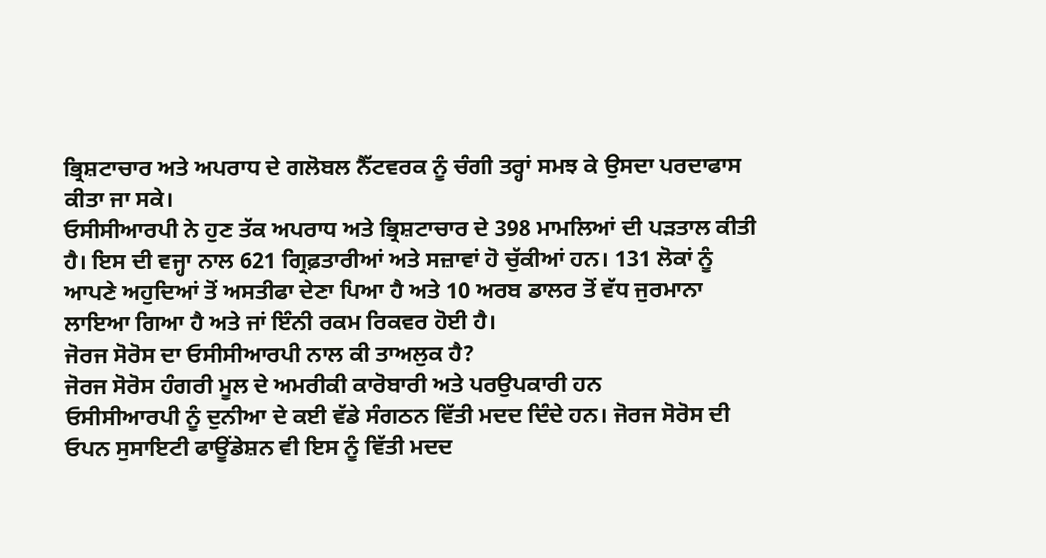ਭ੍ਰਿਸ਼ਟਾਚਾਰ ਅਤੇ ਅਪਰਾਧ ਦੇ ਗਲੋਬਲ ਨੈੱਟਵਰਕ ਨੂੰ ਚੰਗੀ ਤਰ੍ਹਾਂ ਸਮਝ ਕੇ ਉਸਦਾ ਪਰਦਾਫਾਸ ਕੀਤਾ ਜਾ ਸਕੇ।
ਓਸੀਸੀਆਰਪੀ ਨੇ ਹੁਣ ਤੱਕ ਅਪਰਾਧ ਅਤੇ ਭ੍ਰਿਸ਼ਟਾਚਾਰ ਦੇ 398 ਮਾਮਲਿਆਂ ਦੀ ਪੜਤਾਲ ਕੀਤੀ ਹੈ। ਇਸ ਦੀ ਵਜ੍ਹਾ ਨਾਲ 621 ਗ੍ਰਿਫ਼ਤਾਰੀਆਂ ਅਤੇ ਸਜ਼ਾਵਾਂ ਹੋ ਚੁੱਕੀਆਂ ਹਨ। 131 ਲੋਕਾਂ ਨੂੰ ਆਪਣੇ ਅਹੁਦਿਆਂ ਤੋਂ ਅਸਤੀਫਾ ਦੇਣਾ ਪਿਆ ਹੈ ਅਤੇ 10 ਅਰਬ ਡਾਲਰ ਤੋਂ ਵੱਧ ਜੁਰਮਾਨਾ ਲਾਇਆ ਗਿਆ ਹੈ ਅਤੇ ਜਾਂ ਇੰਨੀ ਰਕਮ ਰਿਕਵਰ ਹੋਈ ਹੈ।
ਜੋਰਜ ਸੋਰੋਸ ਦਾ ਓਸੀਸੀਆਰਪੀ ਨਾਲ ਕੀ ਤਾਅਲੁਕ ਹੈ?
ਜੋਰਜ ਸੋਰੋਸ ਹੰਗਰੀ ਮੂਲ ਦੇ ਅਮਰੀਕੀ ਕਾਰੋਬਾਰੀ ਅਤੇ ਪਰਉਪਕਾਰੀ ਹਨ
ਓਸੀਸੀਆਰਪੀ ਨੂੰ ਦੁਨੀਆ ਦੇ ਕਈ ਵੱਡੇ ਸੰਗਠਨ ਵਿੱਤੀ ਮਦਦ ਦਿੰਦੇ ਹਨ। ਜੋਰਜ ਸੋਰੋਸ ਦੀ ਓਪਨ ਸੁਸਾਇਟੀ ਫਾਊਂਡੇਸ਼ਨ ਵੀ ਇਸ ਨੂੰ ਵਿੱਤੀ ਮਦਦ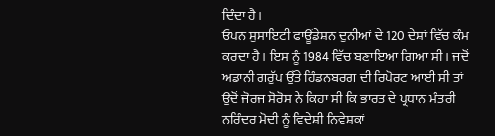ਦਿੰਦਾ ਹੈ।
ਓਪਨ ਸੁਸਾਇਟੀ ਫਾਊਂਡੇਸ਼ਨ ਦੁਨੀਆਂ ਦੇ 120 ਦੇਸ਼ਾਂ ਵਿੱਚ ਕੰਮ ਕਰਦਾ ਹੈ। ਇਸ ਨੂੰ 1984 ਵਿੱਚ ਬਣਾਇਆ ਗਿਆ ਸੀ। ਜਦੋਂ ਅਡਾਨੀ ਗਰੁੱਪ ਉੱਤੇ ਹਿੰਡਨਬਰਗ ਦੀ ਰਿਪੋਰਟ ਆਈ ਸੀ ਤਾਂ ਉਦੋਂ ਜੋਰਜ ਸੋਰੋਸ ਨੇ ਕਿਹਾ ਸੀ ਕਿ ਭਾਰਤ ਦੇ ਪ੍ਰਧਾਨ ਮੰਤਰੀ ਨਰਿੰਦਰ ਮੋਦੀ ਨੂੰ ਵਿਦੇਸ਼ੀ ਨਿਵੇਸ਼ਕਾਂ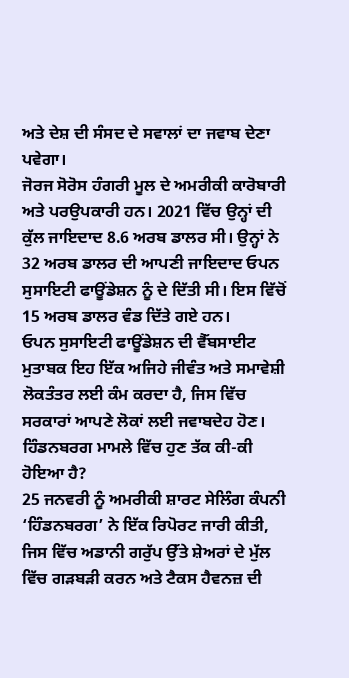ਅਤੇ ਦੇਸ਼ ਦੀ ਸੰਸਦ ਦੇ ਸਵਾਲਾਂ ਦਾ ਜਵਾਬ ਦੇਣਾ ਪਵੇਗਾ।
ਜੋਰਜ ਸੋਰੋਸ ਹੰਗਰੀ ਮੂਲ ਦੇ ਅਮਰੀਕੀ ਕਾਰੋਬਾਰੀ ਅਤੇ ਪਰਉਪਕਾਰੀ ਹਨ। 2021 ਵਿੱਚ ਉਨ੍ਹਾਂ ਦੀ ਕੁੱਲ ਜਾਇਦਾਦ 8.6 ਅਰਬ ਡਾਲਰ ਸੀ। ਉਨ੍ਹਾਂ ਨੇ 32 ਅਰਬ ਡਾਲਰ ਦੀ ਆਪਣੀ ਜਾਇਦਾਦ ਓਪਨ ਸੁਸਾਇਟੀ ਫਾਊਂਡੇਸ਼ਨ ਨੂੰ ਦੇ ਦਿੱਤੀ ਸੀ। ਇਸ ਵਿੱਚੋਂ 15 ਅਰਬ ਡਾਲਰ ਵੰਡ ਦਿੱਤੇ ਗਏ ਹਨ।
ਓਪਨ ਸੁਸਾਇਟੀ ਫਾਊਂਡੇਸ਼ਨ ਦੀ ਵੈੱਬਸਾਈਟ ਮੁਤਾਬਕ ਇਹ ਇੱਕ ਅਜਿਹੇ ਜੀਵੰਤ ਅਤੇ ਸਮਾਵੇਸ਼ੀ ਲੋਕਤੰਤਰ ਲਈ ਕੰਮ ਕਰਦਾ ਹੈ, ਜਿਸ ਵਿੱਚ ਸਰਕਾਰਾਂ ਆਪਣੇ ਲੋਕਾਂ ਲਈ ਜਵਾਬਦੇਹ ਹੋਣ।
ਹਿੰਡਨਬਰਗ ਮਾਮਲੇ ਵਿੱਚ ਹੁਣ ਤੱਕ ਕੀ-ਕੀ ਹੋਇਆ ਹੈ?
25 ਜਨਵਰੀ ਨੂੰ ਅਮਰੀਕੀ ਸ਼ਾਰਟ ਸੇਲਿੰਗ ਕੰਪਨੀ ‘ਹਿੰਡਨਬਰਗ’ ਨੇ ਇੱਕ ਰਿਪੋਰਟ ਜਾਰੀ ਕੀਤੀ, ਜਿਸ ਵਿੱਚ ਅਡਾਨੀ ਗਰੁੱਪ ਉੱਤੇ ਸ਼ੇਅਰਾਂ ਦੇ ਮੁੱਲ ਵਿੱਚ ਗੜਬੜੀ ਕਰਨ ਅਤੇ ਟੈਕਸ ਹੈਵਨਜ਼ ਦੀ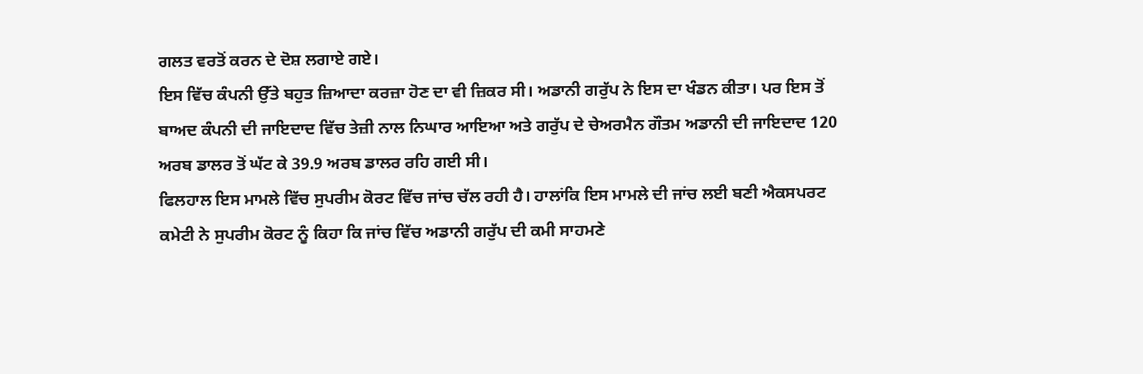ਗਲਤ ਵਰਤੋਂ ਕਰਨ ਦੇ ਦੋਸ਼ ਲਗਾਏ ਗਏ।
ਇਸ ਵਿੱਚ ਕੰਪਨੀ ਉੱਤੇ ਬਹੁਤ ਜ਼ਿਆਦਾ ਕਰਜ਼ਾ ਹੋਣ ਦਾ ਵੀ ਜ਼ਿਕਰ ਸੀ। ਅਡਾਨੀ ਗਰੁੱਪ ਨੇ ਇਸ ਦਾ ਖੰਡਨ ਕੀਤਾ। ਪਰ ਇਸ ਤੋਂ ਬਾਅਦ ਕੰਪਨੀ ਦੀ ਜਾਇਦਾਦ ਵਿੱਚ ਤੇਜ਼ੀ ਨਾਲ ਨਿਘਾਰ ਆਇਆ ਅਤੇ ਗਰੁੱਪ ਦੇ ਚੇਅਰਮੈਨ ਗੌਤਮ ਅਡਾਨੀ ਦੀ ਜਾਇਦਾਦ 120 ਅਰਬ ਡਾਲਰ ਤੋਂ ਘੱਟ ਕੇ 39.9 ਅਰਬ ਡਾਲਰ ਰਹਿ ਗਈ ਸੀ।
ਫਿਲਹਾਲ ਇਸ ਮਾਮਲੇ ਵਿੱਚ ਸੁਪਰੀਮ ਕੋਰਟ ਵਿੱਚ ਜਾਂਚ ਚੱਲ ਰਹੀ ਹੈ। ਹਾਲਾਂਕਿ ਇਸ ਮਾਮਲੇ ਦੀ ਜਾਂਚ ਲਈ ਬਣੀ ਐਕਸਪਰਟ ਕਮੇਟੀ ਨੇ ਸੁਪਰੀਮ ਕੋਰਟ ਨੂੰ ਕਿਹਾ ਕਿ ਜਾਂਚ ਵਿੱਚ ਅਡਾਨੀ ਗਰੁੱਪ ਦੀ ਕਮੀ ਸਾਹਮਣੇ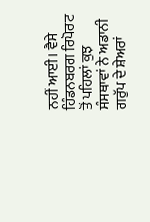ਨਹੀਂ ਆਈ। ਵੈਸੇ ਹਿੰਡਨਬਰਗ ਰਿਪੋਰਟ ਤੋਂ ਪਹਿਲਾਂ ਕੁਝ ਸੰਸਥਾਵਾਂ ਨੇ ਅਡਾਨੀ ਗਰੁੱਪ ਦੇ ਸ਼ੇਅਰਾਂ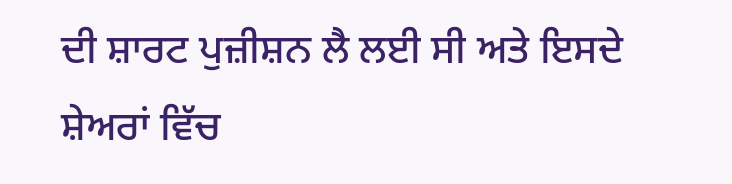ਦੀ ਸ਼ਾਰਟ ਪੁਜ਼ੀਸ਼ਨ ਲੈ ਲਈ ਸੀ ਅਤੇ ਇਸਦੇ ਸ਼ੇਅਰਾਂ ਵਿੱਚ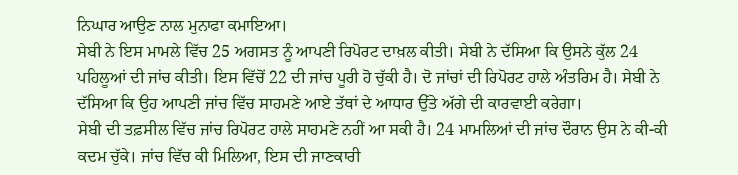ਨਿਘਾਰ ਆਉਣ ਨਾਲ ਮੁਨਾਫਾ ਕਮਾਇਆ।
ਸੇਬੀ ਨੇ ਇਸ ਮਾਮਲੇ ਵਿੱਚ 25 ਅਗਸਤ ਨੂੰ ਆਪਣੀ ਰਿਪੋਰਟ ਦਾਖ਼ਲ ਕੀਤੀ। ਸੇਬੀ ਨੇ ਦੱਸਿਆ ਕਿ ਉਸਨੇ ਕੁੱਲ 24 ਪਹਿਲੂਆਂ ਦੀ ਜਾਂਚ ਕੀਤੀ। ਇਸ ਵਿੱਚੋਂ 22 ਦੀ ਜਾਂਚ ਪੂਰੀ ਹੋ ਚੁੱਕੀ ਹੈ। ਦੋ ਜਾਂਚਾਂ ਦੀ ਰਿਪੋਰਟ ਹਾਲੇ ਅੰਤਰਿਮ ਹੈ। ਸੇਬੀ ਨੇ ਦੱਸਿਆ ਕਿ ਉਹ ਆਪਣੀ ਜਾਂਚ ਵਿੱਚ ਸਾਹਮਣੇ ਆਏ ਤੱਥਾਂ ਦੇ ਆਧਾਰ ਉੱਤੇ ਅੱਗੇ ਦੀ ਕਾਰਵਾਈ ਕਰੇਗਾ।
ਸੇਬੀ ਦੀ ਤਫ਼ਸੀਲ ਵਿੱਚ ਜਾਂਚ ਰਿਪੋਰਟ ਹਾਲੇ ਸਾਹਮਣੇ ਨਹੀਂ ਆ ਸਕੀ ਹੈ। 24 ਮਾਮਲਿਆਂ ਦੀ ਜਾਂਚ ਦੌਰਾਨ ਉਸ ਨੇ ਕੀ-ਕੀ ਕਦਮ ਚੁੱਕੇ। ਜਾਂਚ ਵਿੱਚ ਕੀ ਮਿਲਿਆ, ਇਸ ਦੀ ਜਾਣਕਾਰੀ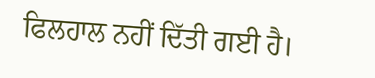ਫਿਲਹਾਲ ਨਹੀਂ ਦਿੱਤੀ ਗਈ ਹੈ।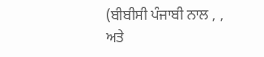(ਬੀਬੀਸੀ ਪੰਜਾਬੀ ਨਾਲ , , ਅਤੇ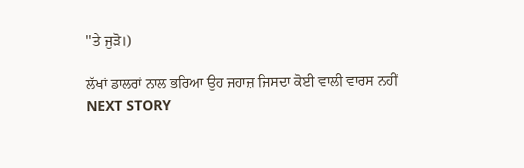''ਤੇ ਜੁੜੋ।)

ਲੱਖਾਂ ਡਾਲਰਾਂ ਨਾਲ ਭਰਿਆ ਉਹ ਜਹਾਜ਼ ਜਿਸਦਾ ਕੋਈ ਵਾਲੀ ਵਾਰਸ ਨਹੀਂ
NEXT STORY